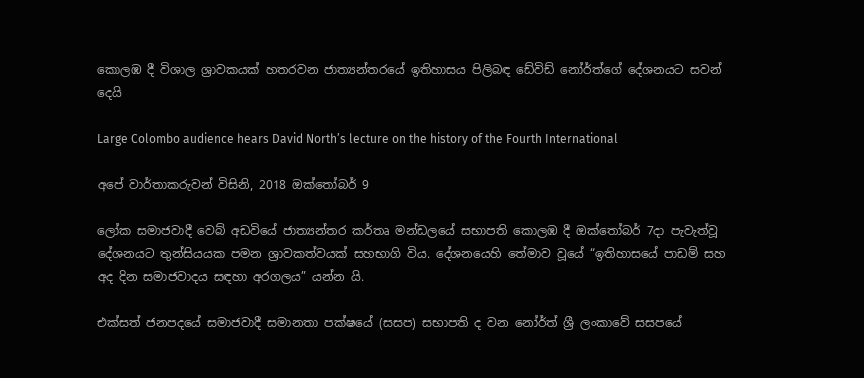කොලඹ දී විශාල ශ්‍රාවකයක් හතරවන ජාත්‍යන්තරයේ ඉතිහාසය පිලිබඳ ඩේවිඩ් නෝර්ත්ගේ දේශනයට සවන් දෙයි

Large Colombo audience hears David North’s lecture on the history of the Fourth International

අපේ වාර්තාකරුවන් විසිනි, 2018 ඔක්තෝබර් 9

ලෝක සමාජවාදී වෙබ් අඩවියේ ජාත්‍යන්තර කර්තෘ මන්ඩලයේ සභාපති කොලඹ දී ඔක්තෝබර් 7දා පැවැත්වූ දේශනයට තුන්සියයක පමන ශ්‍රාවකත්වයක් සහභාගි විය. දේශනයෙහි තේමාව වූයේ “ඉතිහාසයේ පාඩම් සහ අද දින සමාජවාදය සඳහා අරගලය” යන්න යි.

එක්සත් ජනපදයේ සමාජවාදී සමානතා පක්ෂයේ (සසප) සභාපති ද වන නෝර්ත් ශ්‍රී ලංකාවේ සසපයේ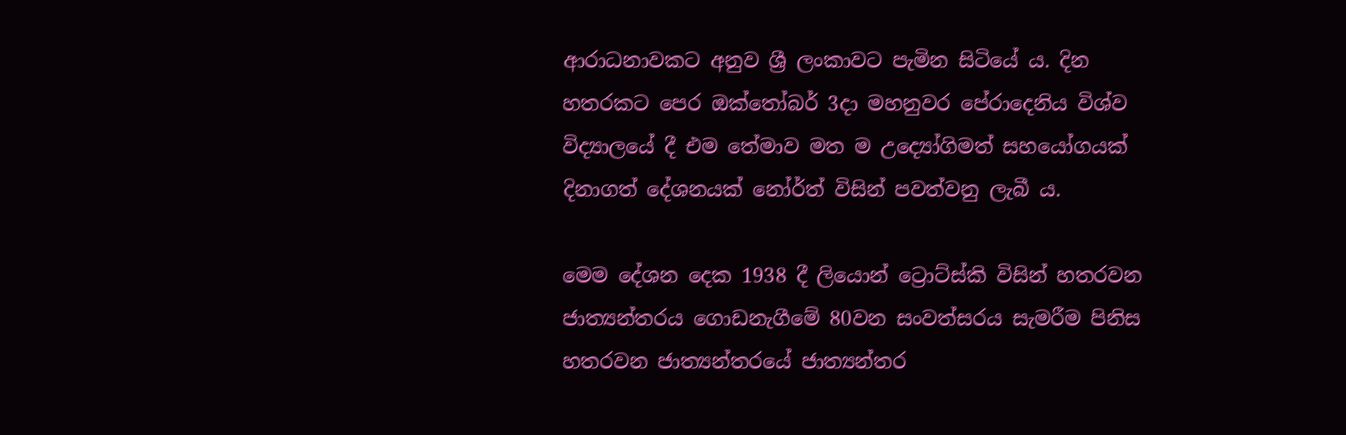ආරාධනාවකට අනුව ශ්‍රී ලංකාවට පැමින සිටියේ ය. දින හතරකට පෙර ඔක්තෝබර් 3දා මහනුවර පේරාදෙනිය විශ්ව විද්‍යාලයේ දී එම තේමාව මත ම උද්‍යෝගිමත් සහයෝගයක් දිනාගත් දේශනයක් නෝර්ත් විසින් පවත්වනු ලැබී ය.

මෙම දේශන දෙක 1938 දී ලියොන් ට්‍රොට්ස්කි විසින් හතරවන ජාත්‍යන්තරය ගොඩනැගීමේ 80වන සංවත්සරය සැමරීම පිනිස හතරවන ජාත්‍යන්තරයේ ජාත්‍යන්තර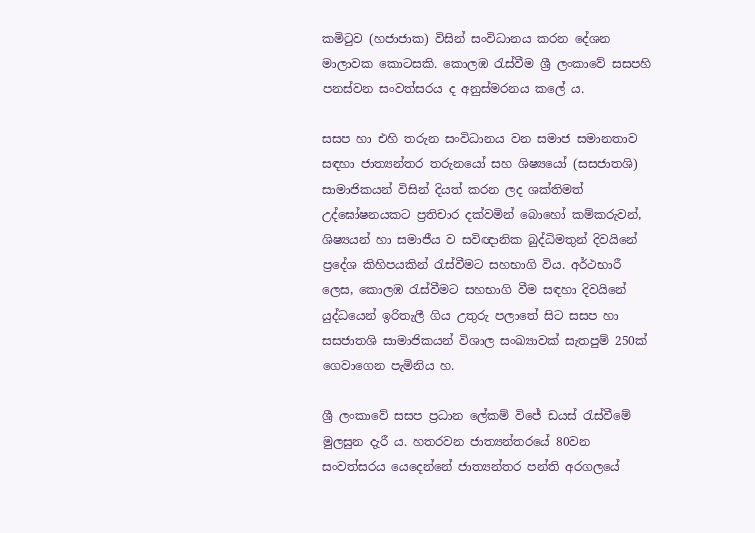කමිටුව (හජාජාක) විසින් සංවිධානය කරන දේශන මාලාවක කොටසකි. කොලඹ රැස්වීම ශ්‍රී ලංකාවේ සසපහි පනස්වන සංවත්සරය ද අනුස්මරනය කලේ ය.

සසප හා එහි තරුන සංවිධානය වන සමාජ සමානතාව සඳහා ජාත්‍යන්තර තරුනයෝ සහ ශිෂ්‍යයෝ (සසජාතශි) සාමාජිකයන් විසින් දියත් කරන ලද ශක්තිමත් උද්ඝෝෂනයකට ප්‍රතිචාර දක්වමින් බොහෝ කම්කරුවන්, ශිෂ්‍යයන් හා සමාජීය ව සවිඥානික බුද්ධිමතුන් දිවයිනේ ප්‍රදේශ කිහිපයකින් රැස්වීමට සහභාගි විය. අර්ථභාරී ලෙස, කොලඹ රැස්වීමට සහභාගි වීම සඳහා දිවයිනේ යුද්ධයෙන් ඉරිතැලී ගිය උතුරු පලාතේ සිට සසප හා සසජාතශි සාමාජිකයන් විශාල සංඛ්‍යාවක් සැතපුම් 250ක් ගෙවාගෙන පැමිනිය හ.

ශ්‍රී ලංකාවේ සසප ප්‍රධාන ලේකම් විජේ ඩයස් රැස්වීමේ මුලසුන දැරී ය. හතරවන ජාත්‍යන්තරයේ 80වන සංවත්සරය යෙදෙන්නේ ජාත්‍යන්තර පන්ති අරගලයේ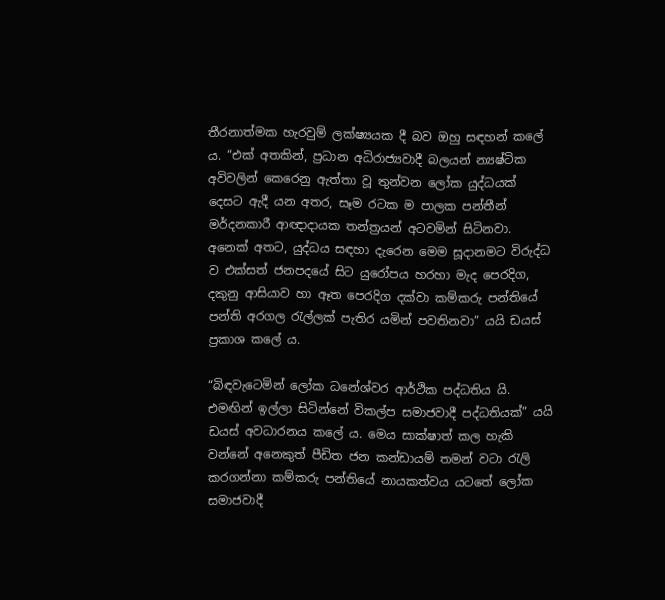තීරනාත්මක හැරවුම් ලක්ෂ්‍යයක දී බව ඔහු සඳහන් කලේ ය. “එක් අතකින්, ප්‍රධාන අධිරාජ්‍යවාදී බලයන් න්‍යෂ්ටික අවිවලින් කෙරෙනු ඇත්තා වූ තුන්වන ලෝක යුද්ධයක් දෙසට ඇදී යන අතර, සෑම රටක ම පාලක පන්තීන් මර්දනකාරී ආඥාදායක තන්ත්‍රයන් අටවමින් සිටිනවා. අනෙක් අතට, යුද්ධය සඳහා දැරෙන මෙම සූදානමට විරුද්ධ ව එක්සත් ජනපදයේ සිට යුරෝපය හරහා මැද පෙරදිග, දකුනු ආසියාව හා ඈත පෙරදිග දක්වා කම්කරු පන්තියේ පන්ති අරගල රැල්ලක් පැතිර යමින් පවතිනවා” යයි ඩයස් ප්‍රකාශ කලේ ය.

“බිඳවැටෙමින් ලෝක ධනේශ්වර ආර්ථික පද්ධතිය යි. එමඟින් ඉල්ලා සිටින්නේ විකල්ප සමාජවාදී පද්ධතියක්” යයි ඩයස් අවධාරනය කලේ ය. මෙය සාක්ෂාත් කල හැකි වන්නේ අනෙකුත් පීඩිත ජන කන්ඩායම් තමන් වටා රැලි කරගන්නා කම්කරු පන්තියේ නායකත්වය යටතේ ලෝක සමාජවාදී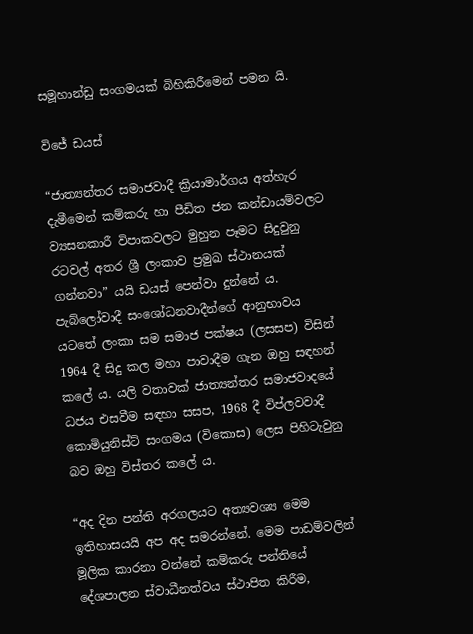සමූහාන්ඩු සංගමයක් බිහිකිරීමෙන් පමන යි.

විජේ ඩයස්

“ජාත්‍යන්තර සමාජවාදී ක්‍රියාමාර්ගය අත්හැර දැමීමෙන් කම්කරු හා පීඩිත ජන කන්ඩායම්වලට ව්‍යසනකාරී විපාකවලට මුහුන පෑමට සිදුවුනු රටවල් අතර ශ්‍රී ලංකාව ප්‍රමුඛ ස්ථානයක් ගන්නවා” යයි ඩයස් පෙන්වා දුන්නේ ය. පැබ්ලෝවාදී සංශෝධනවාදීන්ගේ ආනුභාවය යටතේ ලංකා සම සමාජ පක්ෂය (ලසසප) විසින් 1964 දී සිදු කල මහා පාවාදීම ගැන ඔහු සඳහන් කලේ ය. යලි වතාවක් ජාත්‍යන්තර සමාජවාදයේ ධජය එසවීම සඳහා සසප, 1968 දී විප්ලවවාදී කොමියුනිස්ට් සංගමය (විකොස) ලෙස පිහිටැවුනු බව ඔහු විස්තර කලේ ය.

“අද දින පන්ති අරගලයට අත්‍යවශ්‍ය මෙම ඉතිහාසයයි අප අද සමරන්නේ. මෙම පාඩම්වලින් මූලික කාරනා වන්නේ කම්කරු පන්තියේ දේශපාලන ස්වාධීනත්වය ස්ථාපිත කිරීම,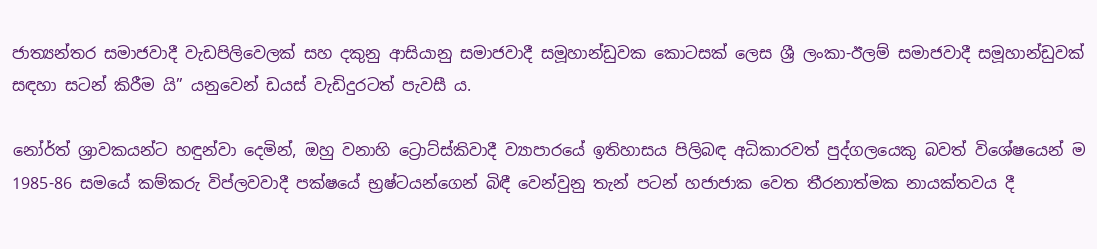ජාත්‍යන්තර සමාජවාදී වැඩපිලිවෙලක් සහ දකුනු ආසියානු සමාජවාදී සමූහාන්ඩුවක කොටසක් ලෙස ශ්‍රී ලංකා-ඊලම් සමාජවාදී සමූහාන්ඩුවක් සඳහා සටන් කිරීම යි” යනුවෙන් ඩයස් වැඩිදුරටත් පැවසී ය.

නෝර්ත් ශ්‍රාවකයන්ට හඳුන්වා දෙමින්, ඔහු වනාහි ට්‍රොට්ස්කිවාදී ව්‍යාපාරයේ ඉතිහාසය පිලිබඳ අධිකාරවත් පුද්ගලයෙකු බවත් විශේෂයෙන් ම 1985-86 සමයේ කම්කරු විප්ලවවාදී පක්ෂයේ භ්‍රෂ්ටයන්ගෙන් බිඳී වෙන්වුනු තැන් පටන් හජාජාක වෙත තීරනාත්මක නායක්තවය දී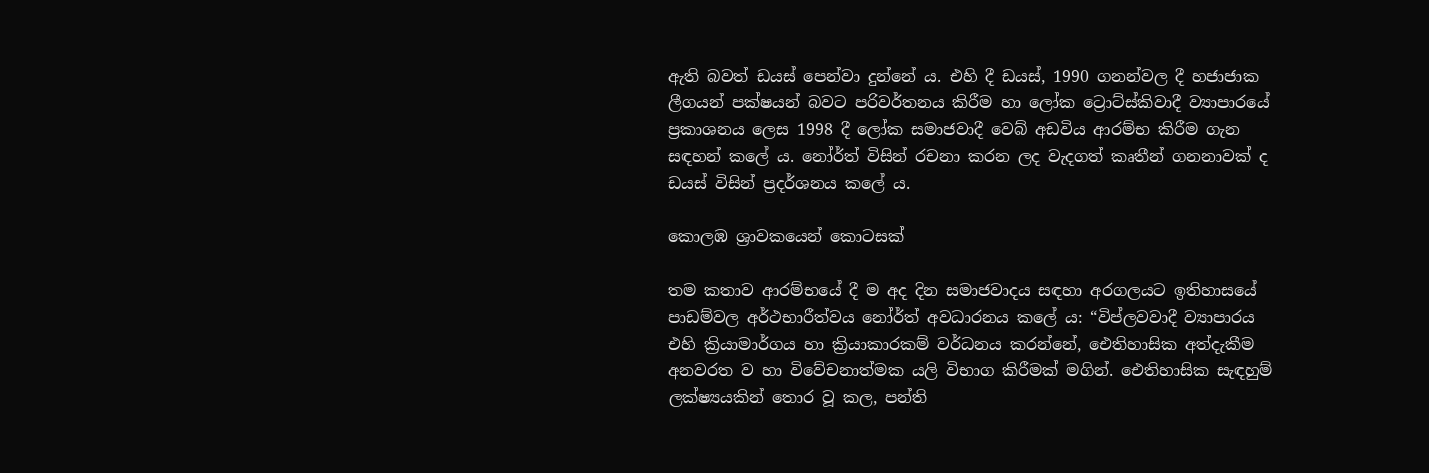ඇති බවත් ඩයස් පෙන්වා දුන්නේ ය. එහි දී ඩයස්, 1990 ගනන්වල දී හජාජාක ලීගයන් පක්ෂයන් බවට පරිවර්තනය කිරීම හා ලෝක ට්‍රොට්ස්කිවාදී ව්‍යාපාරයේ ප්‍රකාශනය ලෙස 1998 දී ලෝක සමාජවාදී වෙබ් අඩවිය ආරම්භ කිරීම ගැන සඳහන් කලේ ය. නෝර්ත් විසින් රචනා කරන ලද වැදගත් කෘතීන් ගනනාවක් ද ඩයස් විසින් ප්‍රදර්ශනය කලේ ය.

කොලඹ ශ්‍රාවකයෙන් කොටසක්

තම කතාව ආරම්භයේ දී ම අද දින සමාජවාදය සඳහා අරගලයට ඉතිහාසයේ පාඩම්වල අර්ථභාරීත්වය නෝර්ත් අවධාරනය කලේ ය: “විප්ලවවාදී ව්‍යාපාරය එහි ක්‍රියාමාර්ගය හා ක්‍රියාකාරකම් වර්ධනය කරන්නේ, ඓතිහාසික අත්දැකීම අනවරත ව හා විවේචනාත්මක යලි විභාග කිරීමක් මගින්. ඓතිහාසික සැඳහුම් ලක්ෂ්‍යයකින් තොර වූ කල, පන්ති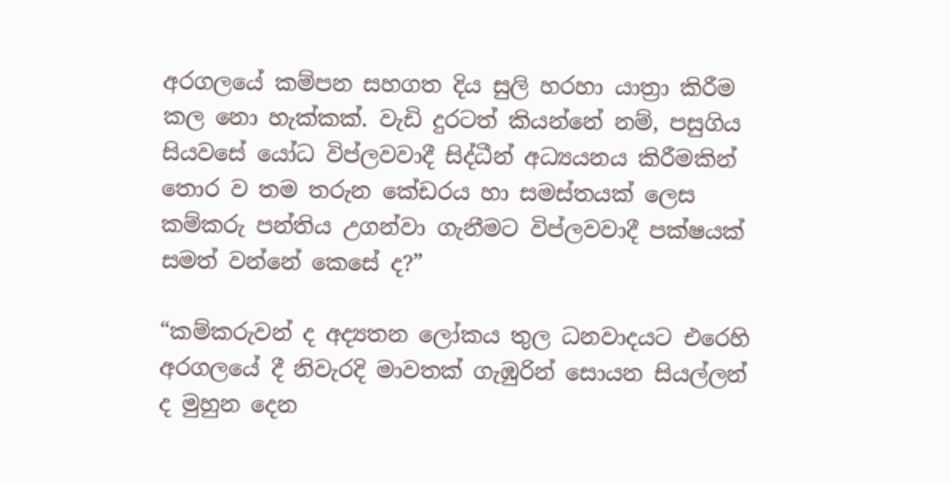අරගලයේ කම්පන සහගත දිය සුලි හරහා යාත්‍රා කිරීම කල නො හැක්කක්. වැඩි දුරටත් කියන්නේ නම්, පසුගිය සියවසේ යෝධ විප්ලවවාදී සිද්ධීන් අධ්‍යයනය කිරීමකින් තොර ව තම තරුන කේඩරය හා සමස්තයක් ලෙස කම්කරු පන්තිය උගන්වා ගැනීමට විප්ලවවාදී පක්ෂයක් සමත් වන්නේ කෙසේ ද?”

“කම්කරුවන් ද අද්‍යතන ලෝකය තුල ධනවාදයට එරෙහි අරගලයේ දී නිවැරදි මාවතක් ගැඹුරින් සොයන සියල්ලන් ද මුහුන දෙන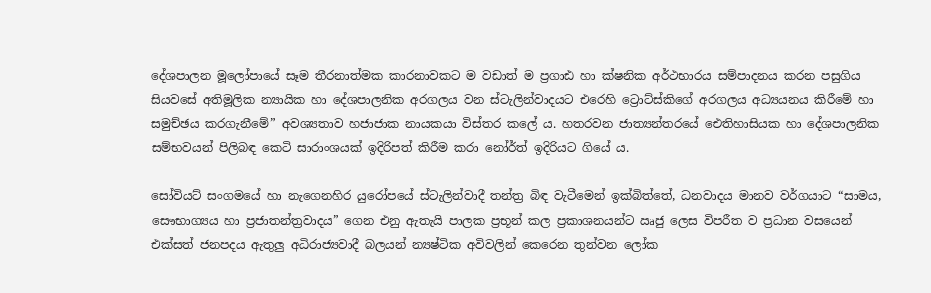දේශපාලන මූලෝපායේ සෑම තීරනාත්මක කාරනාවකට ම වඩාත් ම ප්‍රගාඪ හා ක්ෂනික අර්ථභාරය සම්පාදනය කරන පසුගිය සියවසේ අතිමූලික න්‍යායික හා දේශපාලනික අරගලය වන ස්ටැලින්වාදයට එරෙහි ට්‍රොට්ස්කිගේ අරගලය අධ්‍යයනය කිරීමේ හා සමුච්ඡය කරගැනීමේ” අවශ්‍යතාව හජාජාක නායකයා විස්තර කලේ ය. හතරවන ජාත්‍යන්තරයේ ඓතිහාසියක හා දේශපාලනික සම්භවයන් පිලිබඳ කෙටි සාරාංශයක් ඉදිරිපත් කිරීම කරා නෝර්ත් ඉදිරියට ගියේ ය.

සෝවියට් සංගමයේ හා නැගෙනහිර යුරෝපයේ ස්ටැලින්වාදී තන්ත්‍ර බිඳ වැටීමෙන් ඉක්බිත්තේ, ධනවාදය මානව වර්ගයාට “සාමය, සෞභාග්‍යය හා ප්‍රජාතන්ත්‍රවාදය” ගෙන එනු ඇතැයි පාලක ප්‍රභූන් කල ප්‍රකාශනයන්ට ඍජු ලෙස විපරීත ව ප්‍රධාන වසයෙන් එක්සත් ජනපදය ඇතුලු අධිරාජ්‍යවාදී බලයන් න්‍යෂ්ටික අවිවලින් කෙරෙන තුන්වන ලෝක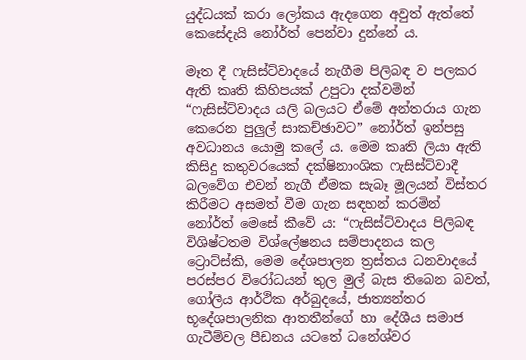යුද්ධයක් කරා ලෝකය ඇදගෙන අවුත් ඇත්තේ කෙසේදැයි නෝර්ත් පෙන්වා දුන්නේ ය.

මෑත දී ෆැසිස්ට්වාදයේ නැගීම පිලිබඳ ව පලකර ඇති කෘති කිහිපයක් උපුටා දක්වමින් “ෆැසිස්ට්වාදය යලි බලයට ඒමේ අන්තරාය ගැන කෙරෙන පුලුල් සාකච්ඡාවට” නෝර්ත් ඉන්පසු අවධානය යොමු කලේ ය. මෙම කෘති ලියා ඇති කිසිදු කතුවරයෙක් දක්ෂිනාංශික ෆැසිස්ට්වාදී බලවේග එවන් නැගී ඒමක සැබෑ මූලයන් විස්තර කිරීමට අසමත් වීම ගැන සඳහන් කරමින් නෝර්ත් මෙසේ කීවේ ය: “ෆැසිස්ට්වාදය පිලිබඳ විශිෂ්ටතම විශ්ලේෂනය සම්පාදනය කල ට්‍රොට්ස්කි, මෙම දේශපාලන ත්‍රස්තය ධනවාදයේ පරස්පර විරෝධයන් තුල මුල් බැස තිබෙන බවත්, ගෝලීය ආර්ථික අර්බුදයේ, ජාත්‍යන්තර භූදේශපාලනික ආතතීන්ගේ හා දේශීය සමාජ ගැටීම්වල පීඩනය යටතේ ධනේශ්වර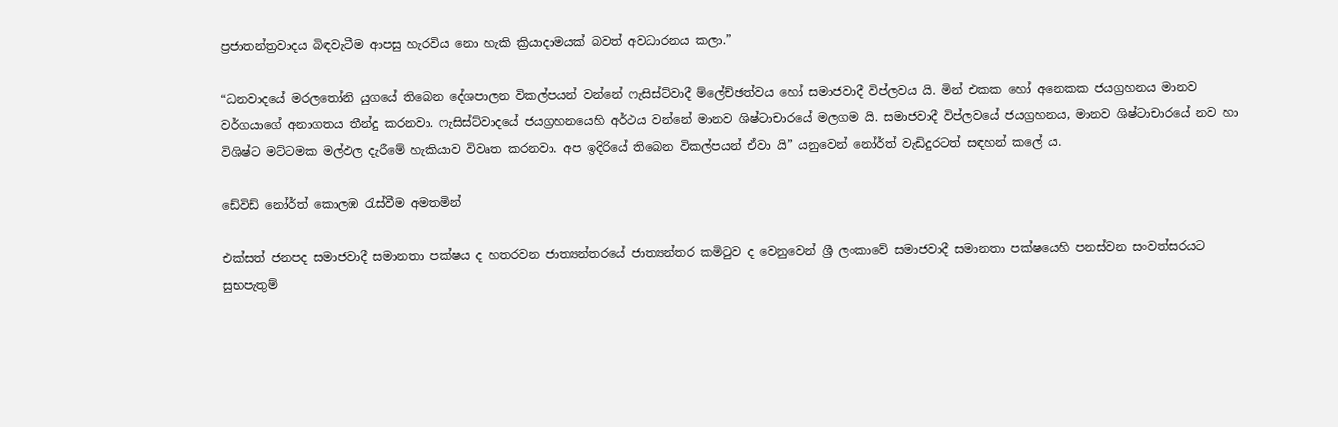ප්‍රජාතන්ත්‍රවාදය බිඳවැටීම ආපසු හැරවිය නො හැකි ක්‍රියාදාමයක් බවත් අවධාරනය කලා.”

“ධනවාදයේ මරලතෝනි යුගයේ තිබෙන දේශපාලන විකල්පයන් වන්නේ ෆැසිස්ට්වාදී ම්ලේච්ඡත්වය හෝ සමාජවාදී විප්ලවය යි. මින් එකක හෝ අනෙකක ජයග්‍රහනය මානව වර්ගයාගේ අනාගතය තීන්දු කරනවා. ෆැසිස්ට්වාදයේ ජයග්‍රහනයෙහි අර්ථය වන්නේ මානව ශිෂ්ටාචාරයේ මලගම යි. සමාජවාදී විප්ලවයේ ජයග්‍රහනය, මානව ශිෂ්ටාචාරයේ නව හා විශිෂ්ට මට්ටමක මල්ඵල දැරීමේ හැකියාව විවෘත කරනවා. අප ඉදිරියේ තිබෙන විකල්පයන් ඒවා යි” යනුවෙන් නෝර්ත් වැඩිදුරටත් සඳහන් කලේ ය.

ඩේවිඩ් නෝර්ත් කොලඹ රැස්වීම අමතමින්

එක්සත් ජනපද සමාජවාදී සමානතා පක්ෂය ද හතරවන ජාත්‍යන්තරයේ ජාත්‍යන්තර කමිටුව ද වෙනුවෙන් ශ්‍රී ලංකාවේ සමාජවාදී සමානතා පක්ෂයෙහි පනස්වන සංවත්සරයට සුභපැතුම්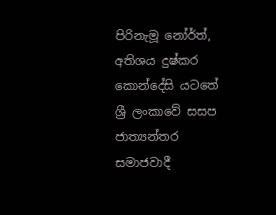පිරිනැමූ නෝර්ත්, අතිශය දුෂ්කර කොන්දේසි යටතේ ශ්‍රී ලංකාවේ සසප ජාත්‍යන්තර සමාජවාදී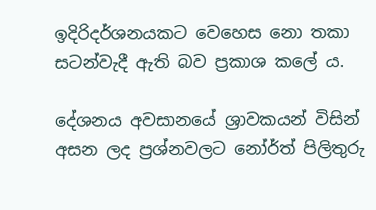ඉදිරිදර්ශනයකට වෙහෙස නො තකා සටන්වැදී ඇති බව ප්‍රකාශ කලේ ය.

දේශනය අවසානයේ ශ්‍රාවකයන් විසින් අසන ලද ප්‍රශ්නවලට නෝර්ත් පිලිතුරු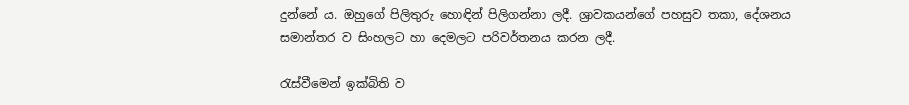දුන්නේ ය. ඔහුගේ පිලිතුරු හොඳින් පිලිගන්නා ලදී. ශ්‍රාවකයන්ගේ පහසුව තකා, දේශනය සමාන්තර ව සිංහලට හා දෙමලට පරිවර්තනය කරන ලදී.

රැස්වීමෙන් ඉක්බිති ව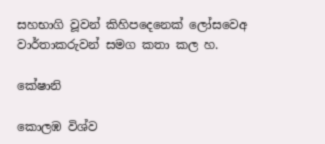සහභාගි වූවන් කිහිපදෙනෙක් ලෝසවෙඅ වාර්තාකරුවන් සමග කතා කල හ.

කේෂානි

කොලඹ විශ්ව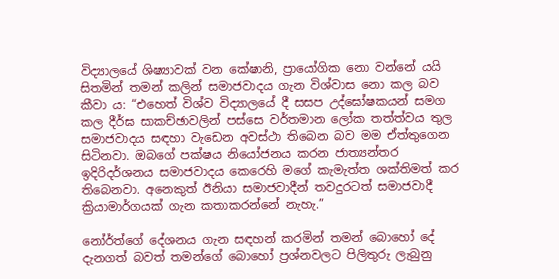විද්‍යාලයේ ශිෂ්‍යාවක් වන කේෂානි, ප්‍රායෝගික නො වන්නේ යයි සිතමින් තමන් කලින් සමාජවාදය ගැන විශ්වාස නො කල බව කීවා ය: “එහෙත් විශ්ව විද්‍යාලයේ දී සසප උද්ඝෝෂකයන් සමග කල දීර්ඝ සාකච්ඡාවලින් පස්සෙ වර්තමාන ලෝක තත්ත්වය තුල සමාජවාදය සඳහා වැඩෙන අවස්ථා තිබෙන බව මම ඒත්තුගෙන සිටිනවා. ඔබගේ පක්ෂය නියෝජනය කරන ජාත්‍යන්තර ඉදිරිදර්ශනය සමාජවාදය කෙරෙහි මගේ කැමැත්ත ශක්තිමත් කර තිබෙනවා. අනෙකුත් ඊනියා සමාජවාදීන් තවදුරටත් සමාජවාදී ක්‍රියාමාර්ගයක් ගැන කතාකරන්නේ නැහැ.”

නෝර්ත්ගේ දේශනය ගැන සඳහන් කරමින් තමන් බොහෝ දේ දැනගත් බවත් තමන්ගේ බොහෝ ප්‍රශ්නවලට පිලිතුරු ලැබුනු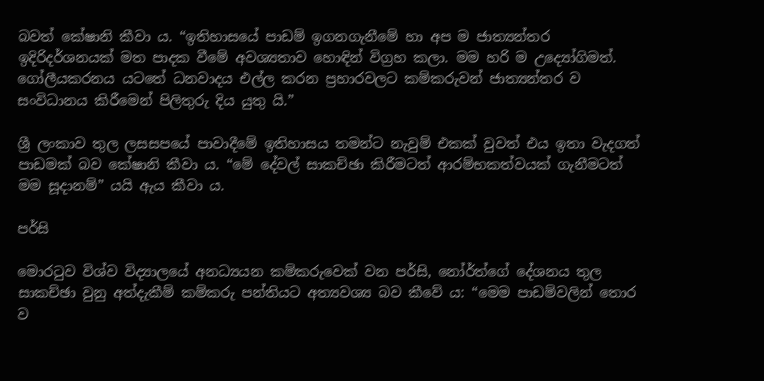බවත් කේෂානි කීවා ය. “ඉතිහාසයේ පාඩම් ඉගනගැනීමේ හා අප ම ජාත්‍යන්තර ඉදිරිදර්ශනයක් මත පාදක වීමේ අවශ්‍යතාව හොඳින් විග්‍රහ කලා. මම හරි ම උද්‍යෝගිමත්. ගෝලීයකරනය යටතේ ධනවාදය එල්ල කරන ප්‍රහාරවලට කම්කරුවන් ජාත්‍යන්තර ව සංවිධානය කිරීමෙන් පිලිතුරු දිය යුතු යි.”

ශ්‍රී ලංකාව තුල ලසසපයේ පාවාදීමේ ඉතිහාසය තමන්ට නැවුම් එකක් වුවත් එය ඉතා වැදගත් පාඩමක් බව කේෂානි කීවා ය. “මේ දේවල් සාකච්ඡා කිරීමටත් ආරම්භකත්වයක් ගැනීමටත් මම සූදානම්” යයි ඇය කීවා ය.

පර්සි

මොරටුව විශ්ව විද්‍යාලයේ අනධ්‍යයන කම්කරුවෙක් වන පර්සි, නෝර්ත්ගේ දේශනය තුල සාකච්ඡා වුනු අත්දැකීම් කම්කරු පන්තියට අත්‍යවශ්‍ය බව කීවේ ය: “මෙම පාඩම්වලින් තොර ව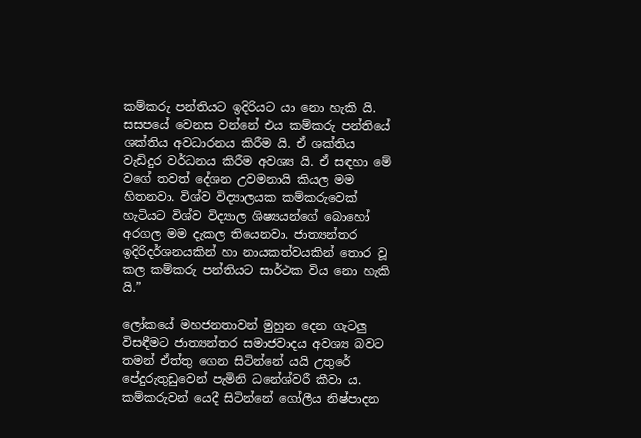කම්කරු පන්තියට ඉදිරියට යා නො හැකි යි. සසපයේ වෙනස වන්නේ එය කම්කරු පන්තියේ ශක්තිය අවධාරනය කිරීම යි. ඒ ශක්තිය වැඩිදුර වර්ධනය කිරීම අවශ්‍ය යි. ඒ සඳහා මේ වගේ තවත් දේශන උවමනායි කියල මම හිතනවා. විශ්ව විද්‍යාලයක කම්කරුවෙක් හැටියට විශ්ව විද්‍යාල ශිෂ්‍යයන්ගේ බොහෝ අරගල මම දැකල තියෙනවා. ජාත්‍යන්තර ඉදිරිදර්ශනයකින් හා නායකත්වයකින් තොර වූ කල කම්කරු පන්තියට සාර්ථක විය නො හැකි යි.”

ලෝකයේ මහජනතාවන් මුහුන දෙන ගැටලු විසඳීමට ජාත්‍යන්තර සමාජවාදය අවශ්‍ය බවට තමන් ඒත්තු ගෙන සිටින්නේ යයි උතුරේ පේදුරුතුඩුවෙන් පැමිනි ධනේශ්වරී කීවා ය. කම්කරුවන් යෙදී සිටින්නේ ගෝලීය නිෂ්පාදන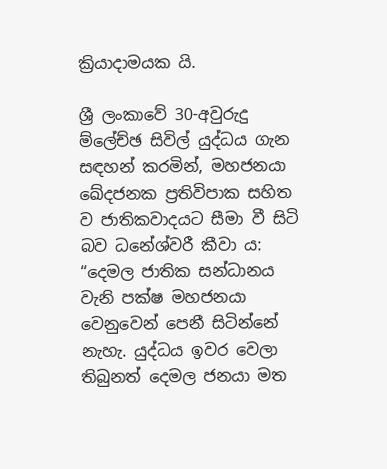ක්‍රියාදාමයක යි.

ශ්‍රී ලංකාවේ 30-අවුරුදු ම්ලේච්ඡ සිවිල් යුද්ධය ගැන සඳහන් කරමින්, මහජනයා ඛේදජනක ප්‍රතිවිපාක සහිත ව ජාතිකවාදයට සීමා වී සිටි බව ධනේශ්වරී කීවා ය: “දෙමල ජාතික සන්ධානය වැනි පක්ෂ මහජනයා වෙනුවෙන් පෙනී සිටින්නේ නැහැ. යුද්ධය ඉවර වෙලා තිබුනත් දෙමල ජනයා මත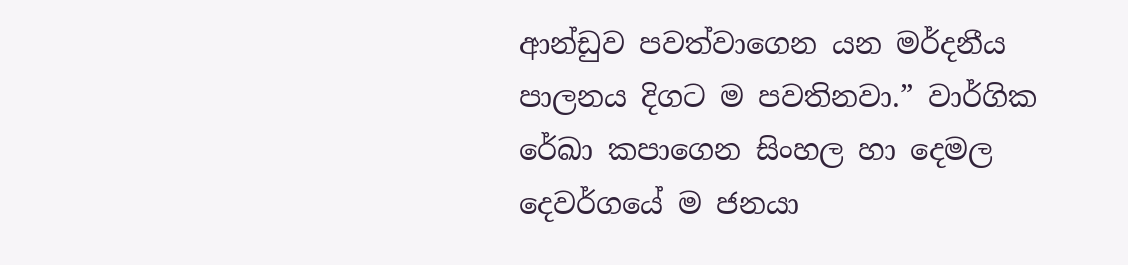ආන්ඩුව පවත්වාගෙන යන මර්දනීය පාලනය දිගට ම පවතිනවා.” වාර්ගික රේඛා කපාගෙන සිංහල හා දෙමල දෙවර්ගයේ ම ජනයා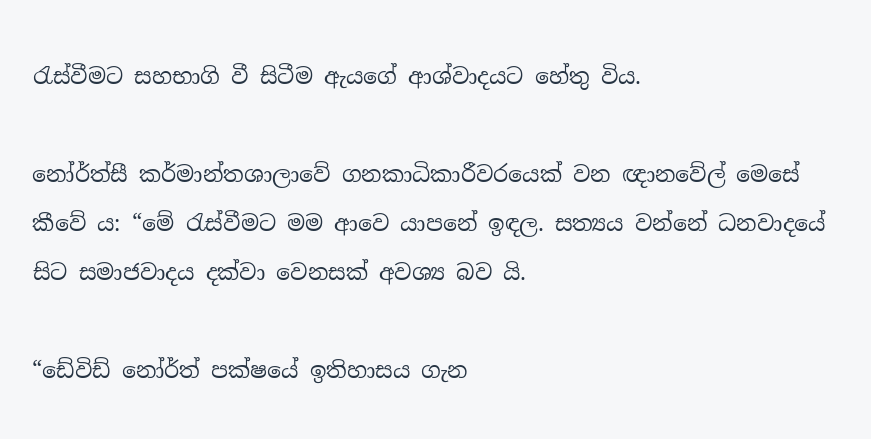රැස්වීමට සහභාගි වී සිටීම ඇයගේ ආශ්වාදයට හේතු විය.

නෝර්ත්සී කර්මාන්තශාලාවේ ගනකාධිකාරීවරයෙක් වන ඥානවේල් මෙසේ කීවේ ය: “මේ රැස්වීමට මම ආවෙ යාපනේ ඉඳල. සත්‍යය වන්නේ ධනවාදයේ සිට සමාජවාදය දක්වා වෙනසක් අවශ්‍ය බව යි.

“ඩේවිඩ් නෝර්ත් පක්ෂයේ ඉතිහාසය ගැන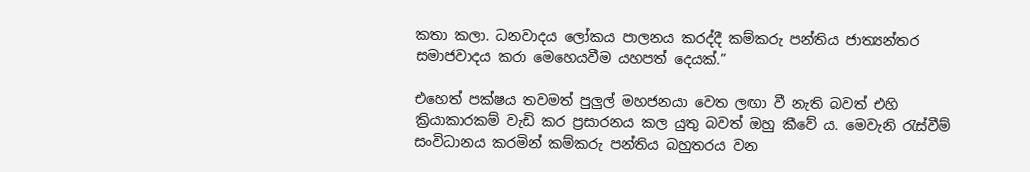කතා කලා. ධනවාදය ලෝකය පාලනය කරද්දී කම්කරු පන්තිය ජාත්‍යන්තර සමාජවාදය කරා මෙහෙයවීම යහපත් දෙයක්.”

එහෙත් පක්ෂය තවමත් පුලුල් මහජනයා වෙත ලඟා වී නැති බවත් එහි ක්‍රියාකාරකම් වැඩි කර ප්‍රසාරනය කල යුතු බවත් ඔහු කීවේ ය. මෙවැනි රැස්වීම් සංවිධානය කරමින් කම්කරු පන්තිය බහුතරය වන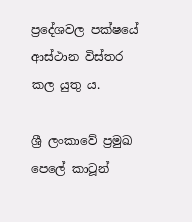ප්‍රදේශවල පක්ෂයේ ආස්ථාන විස්තර කල යුතු ය.

ශ්‍රී ලංකාවේ ප්‍රමුඛ පෙලේ කාටූන්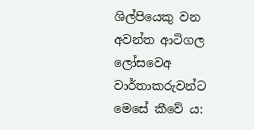ශිල්පියෙකු වන අවන්ත ආටිගල ලෝසවෙඅ වාර්තාකරුවන්ට මෙසේ කීවේ ය: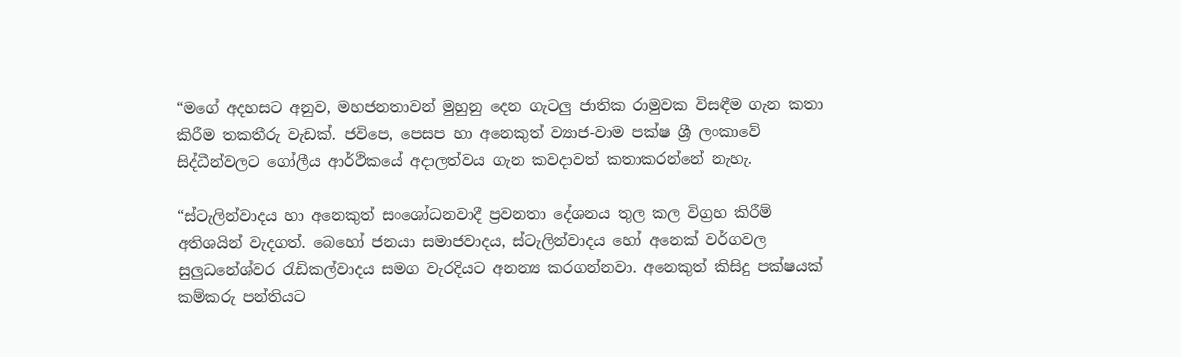“මගේ අදහසට අනුව, මහජනතාවන් මුහුනු දෙන ගැටලු ජාතික රාමුවක විසඳීම ගැන කතා කිරීම තකතීරු වැඩක්. ජවිපෙ, පෙසප හා අනෙකුත් ව්‍යාජ-වාම පක්ෂ ශ්‍රී ලංකාවේ සිද්ධීන්වලට ගෝලීය ආර්ථිකයේ අදාලත්වය ගැන කවදාවත් කතාකරන්නේ නැහැ.

“ස්ටැලින්වාදය හා අනෙකුත් සංශෝධනවාදී ප්‍රවනතා දේශනය තුල කල විග්‍රහ කිරීම් අතිශයින් වැදගත්. බෙහෝ ජනයා සමාජවාදය, ස්ටැලින්වාදය හෝ අනෙක් වර්ගවල සුලුධනේශ්වර රැඩිකල්වාදය සමග වැරදියට අනන්‍ය කරගන්නවා. අනෙකුත් කිසිදු පක්ෂයක් කම්කරු පන්තියට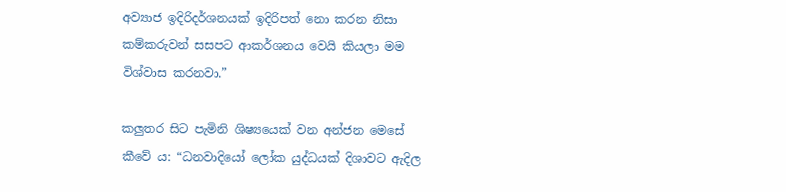අව්‍යාජ ඉදිරිදර්ශනයක් ඉදිරිපත් නො කරන නිසා කම්කරුවන් සසපට ආකර්ශනය වෙයි කියලා මම විශ්වාස කරනවා.”

කලුතර සිට පැමිනි ශිෂ්‍යයෙක් වන අන්ජන මෙසේ කීවේ ය: “ධනවාදියෝ ලෝක යුද්ධයක් දිශාවට ඇදිල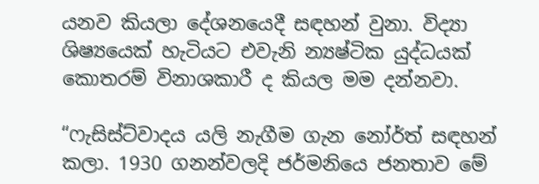යනව කියලා දේශනයෙදී සඳහන් වුනා. විද්‍යා ශිෂ්‍යයෙක් හැටියට එවැනි න්‍යෂ්ටික යුද්ධයක් කොතරම් විනාශකාරී ද කියල මම දන්නවා.

“ෆැසිස්ට්වාදය යලි නැගීම ගැන නෝර්ත් සඳහන් කලා. 1930 ගනන්වලදි ජර්මනියෙ ජනතාව මේ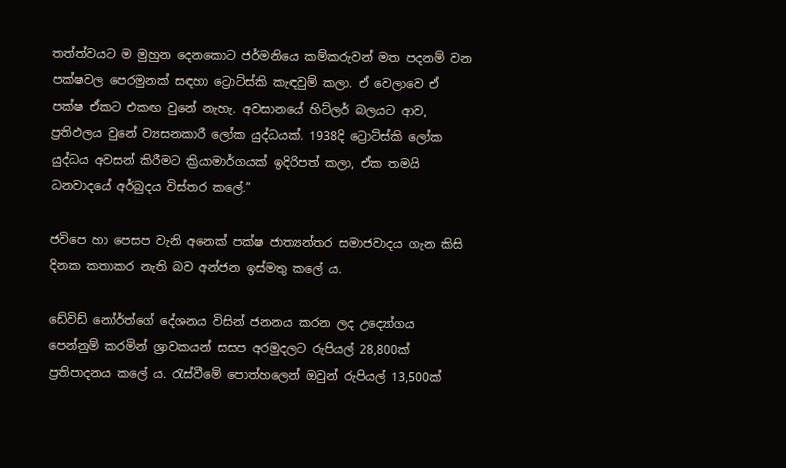තත්ත්වයට ම මුහුන දෙනකොට ජර්මනියෙ කම්කරුවන් මත පදනම් වන පක්ෂවල පෙරමුනක් සඳහා ට්‍රොට්ස්කි කැඳවුම් කලා. ඒ වෙලාවෙ ඒ පක්ෂ ඒකට එකඟ වුනේ නැහැ. අවසානයේ හිට්ලර් බලයට ආව, ප්‍රතිඵලය වුනේ ව්‍යසනකාරී ලෝක යුද්ධයක්. 1938දි ට්‍රොට්ස්කි ලෝක යුද්ධය අවසන් කිරීමට ක්‍රියාමාර්ගයක් ඉදිරිපත් කලා, ඒක තමයි ධනවාදයේ අර්බුදය විස්තර කලේ.”

ජවිපෙ හා පෙසප වැනි අනෙක් පක්ෂ ජාත්‍යන්තර සමාජවාදය ගැන කිසි දිනක කතාකර නැති බව අන්ජන ඉස්මතු කලේ ය.

ඩේවිඩ් නෝර්ත්ගේ දේශනය විසින් ජනනය කරන ලද උද්‍යෝගය පෙන්නුම් කරමින් ශ්‍රාවකයන් සසප අරමුදලට රුපියල් 28,800ක් ප්‍රතිපාදනය කලේ ය. රැස්වීමේ පොත්හලෙන් ඔවුන් රුපියල් 13,500ක්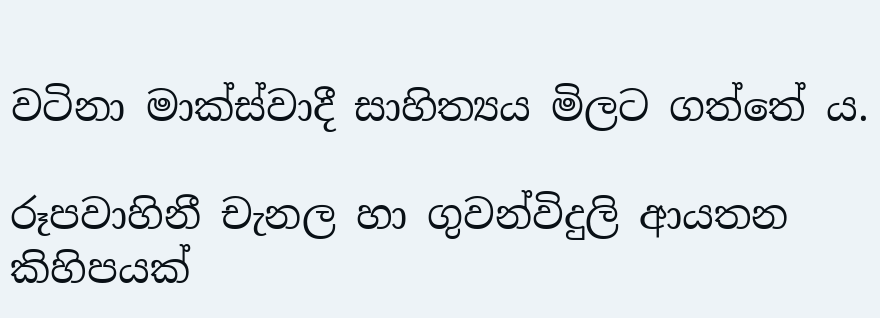වටිනා මාක්ස්වාදී සාහිත්‍යය මිලට ගත්තේ ය.

රූපවාහිනී චැනල හා ගුවන්විදුලි ආයතන කිහිපයක්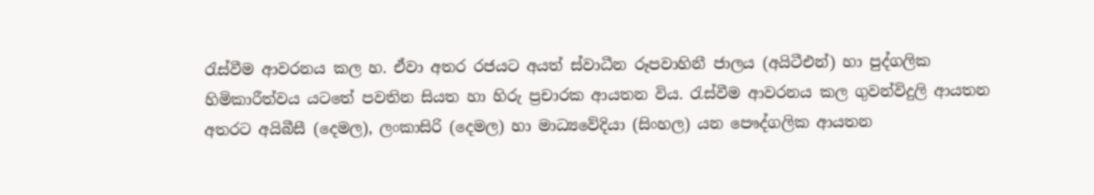රැස්වීම ආවරනය කල හ. ඒවා අතර රජයට අයත් ස්වාධීන රූපවාහිනී ජාලය (අයිටීඑන්) හා පුද්ගලික හිමිකාරීත්වය යටතේ පවතින සියත හා හිරු ප්‍රචාරක ආයතන විය. රැස්වීම ආවරනය කල ගුවන්විදුලි ආයතන අතරට අයිබීසී (දෙමල), ලංකාසිරි (දෙමල) හා මාධ්‍යවේදියා (සිංහල) යන පෞද්ගලික ආයතන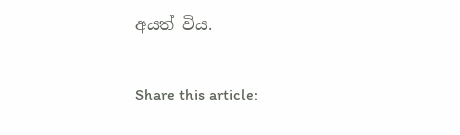අයත් විය.

Share this article: